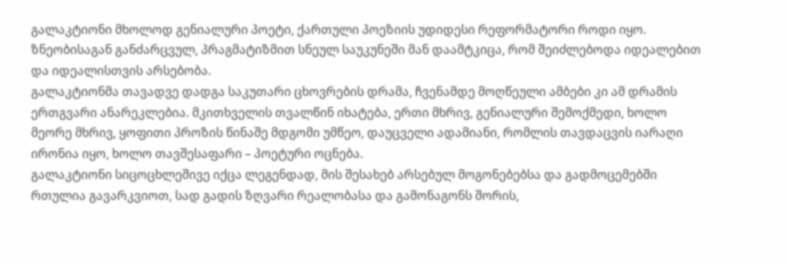გალაკტიონი მხოლოდ გენიალური პოეტი, ქართული პოეზიის უდიდესი რეფორმატორი როდი იყო. ზნეობისაგან განძარცვულ, პრაგმატიზმით სნეულ საუკუნეში მან დაამტკიცა, რომ შეიძლებოდა იდეალებით და იდეალისთვის არსებობა.
გალაკტიონმა თავადვე დადგა საკუთარი ცხოვრების დრამა, ჩვენამდე მოღწეული ამბები კი ამ დრამის ერთგვარი ანარეკლებია. მკითხველის თვალწინ იხატება, ერთი მხრივ, გენიალური შემოქმედი, ხოლო მეორე მხრივ, ყოფითი პროზის წინაშე მდგომი უმწეო, დაუცველი ადამიანი, რომლის თავდაცვის იარაღი ირონია იყო, ხოლო თავშესაფარი – პოეტური ოცნება.
გალაკტიონი სიცოცხლეშივე იქცა ლეგენდად, მის შესახებ არსებულ მოგონებებსა და გადმოცემებში რთულია გავარკვიოთ, სად გადის ზღვარი რეალობასა და გამონაგონს შორის,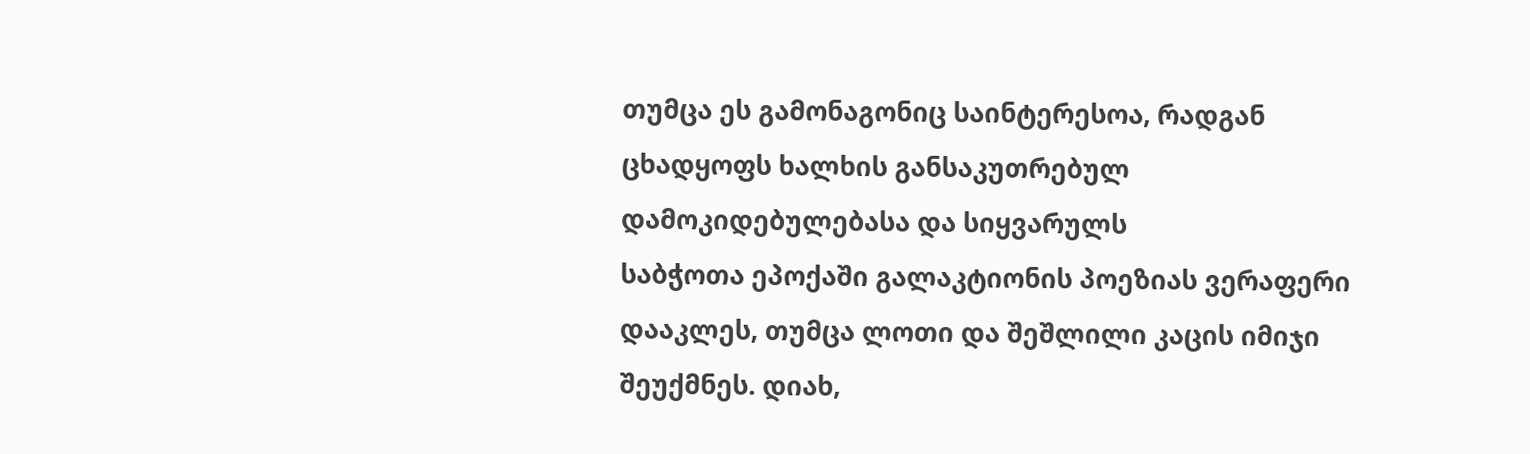თუმცა ეს გამონაგონიც საინტერესოა, რადგან ცხადყოფს ხალხის განსაკუთრებულ დამოკიდებულებასა და სიყვარულს
საბჭოთა ეპოქაში გალაკტიონის პოეზიას ვერაფერი დააკლეს, თუმცა ლოთი და შეშლილი კაცის იმიჯი შეუქმნეს. დიახ,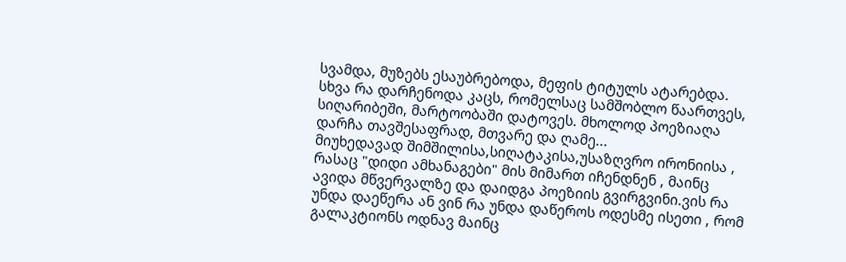სვამდა, მუზებს ესაუბრებოდა, მეფის ტიტულს ატარებდა. სხვა რა დარჩენოდა კაცს, რომელსაც სამშობლო წაართვეს, სიღარიბეში, მარტოობაში დატოვეს. მხოლოდ პოეზიაღა დარჩა თავშესაფრად, მთვარე და ღამე...
მიუხედავად შიმშილისა,სიღატაკისა,უსაზღვრო ირონიისა , რასაც "დიდი ამხანაგები" მის მიმართ იჩენდნენ , მაინც ავიდა მწვერვალზე და დაიდგა პოეზიის გვირგვინი.ვის რა უნდა დაეწერა ან ვინ რა უნდა დაწეროს ოდესმე ისეთი , რომ გალაკტიონს ოდნავ მაინც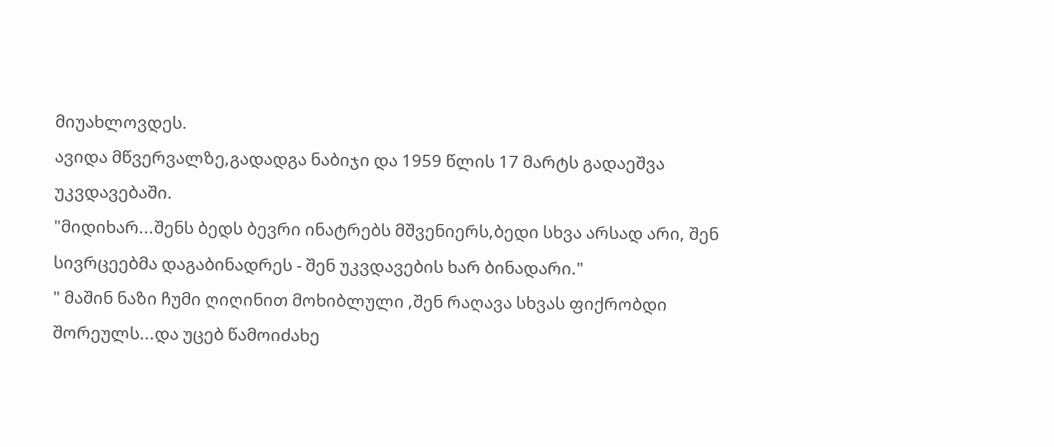მიუახლოვდეს.
ავიდა მწვერვალზე,გადადგა ნაბიჯი და 1959 წლის 17 მარტს გადაეშვა უკვდავებაში.
"მიდიხარ...შენს ბედს ბევრი ინატრებს მშვენიერს,ბედი სხვა არსად არი, შენ სივრცეებმა დაგაბინადრეს - შენ უკვდავების ხარ ბინადარი."
" მაშინ ნაზი ჩუმი ღიღინით მოხიბლული ,შენ რაღავა სხვას ფიქრობდი შორეულს...და უცებ წამოიძახე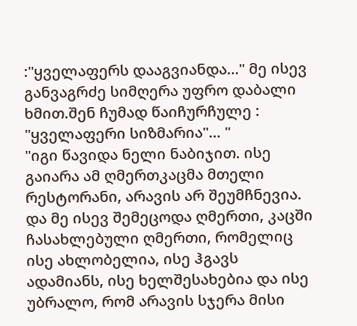:"ყველაფერს დააგვიანდა..." მე ისევ განვაგრძე სიმღერა უფრო დაბალი ხმით.შენ ჩუმად წაიჩურჩულე : "ყველაფერი სიზმარია"... "
"იგი წავიდა ნელი ნაბიჯით. ისე გაიარა ამ ღმერთკაცმა მთელი რესტორანი, არავის არ შეუმჩნევია. და მე ისევ შემეცოდა ღმერთი, კაცში ჩასახლებული ღმერთი, რომელიც ისე ახლობელია, ისე ჰგავს ადამიანს, ისე ხელშესახებია და ისე უბრალო, რომ არავის სჯერა მისი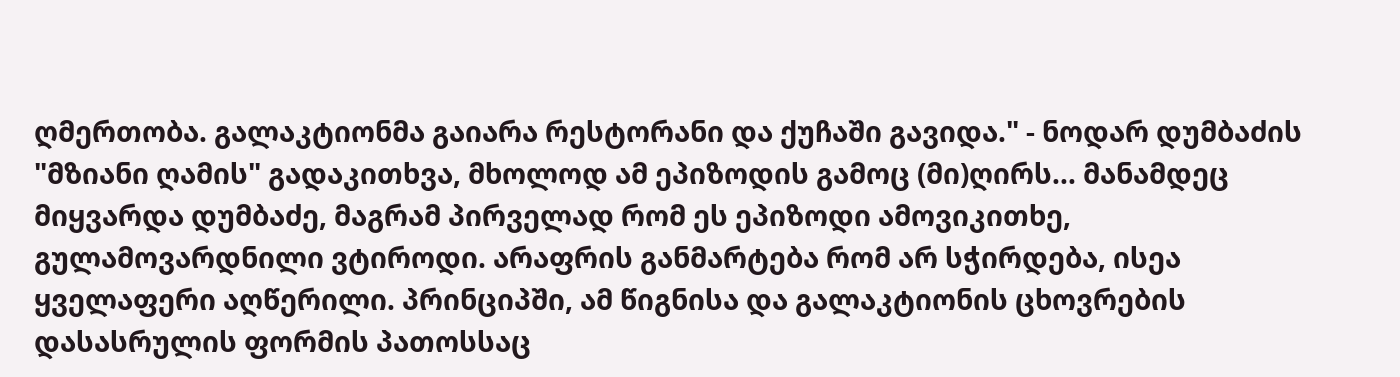ღმერთობა. გალაკტიონმა გაიარა რესტორანი და ქუჩაში გავიდა." - ნოდარ დუმბაძის "მზიანი ღამის" გადაკითხვა, მხოლოდ ამ ეპიზოდის გამოც (მი)ღირს... მანამდეც მიყვარდა დუმბაძე, მაგრამ პირველად რომ ეს ეპიზოდი ამოვიკითხე, გულამოვარდნილი ვტიროდი. არაფრის განმარტება რომ არ სჭირდება, ისეა ყველაფერი აღწერილი. პრინციპში, ამ წიგნისა და გალაკტიონის ცხოვრების დასასრულის ფორმის პათოსსაც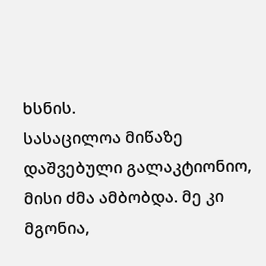ხსნის.
სასაცილოა მიწაზე დაშვებული გალაკტიონიო, მისი ძმა ამბობდა. მე კი მგონია,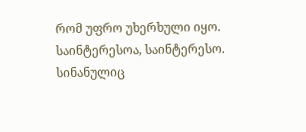რომ უფრო უხერხული იყო.
საინტერესოა, საინტერესო. სინანულიც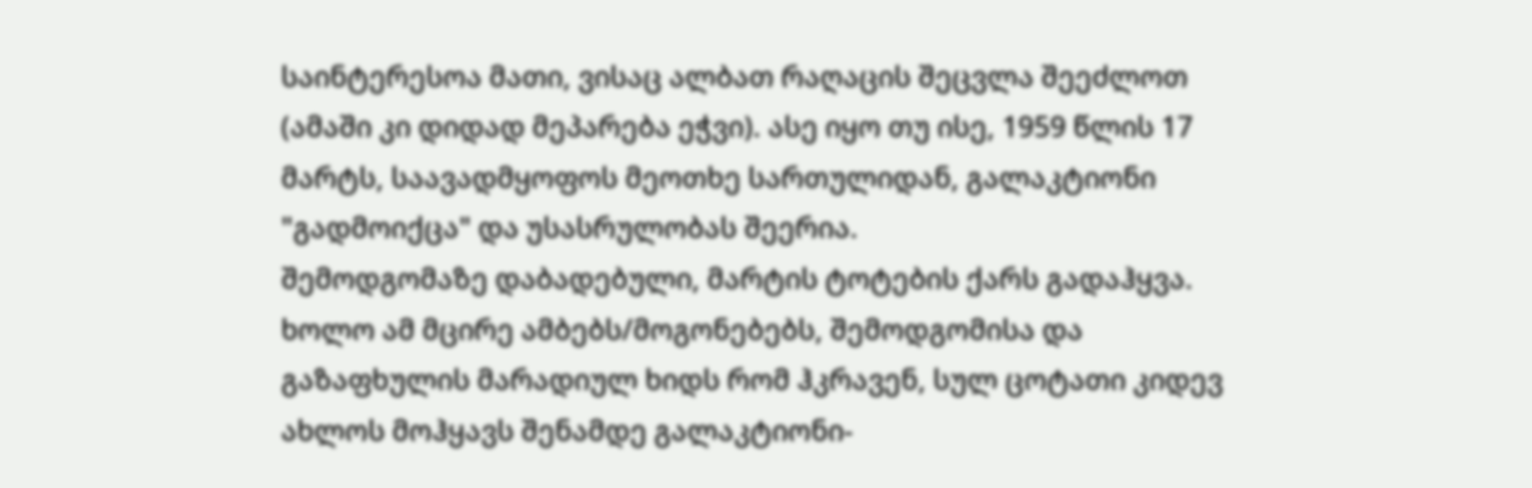საინტერესოა მათი, ვისაც ალბათ რაღაცის შეცვლა შეეძლოთ (ამაში კი დიდად მეპარება ეჭვი). ასე იყო თუ ისე, 1959 წლის 17 მარტს, საავადმყოფოს მეოთხე სართულიდან, გალაკტიონი "გადმოიქცა" და უსასრულობას შეერია.
შემოდგომაზე დაბადებული, მარტის ტოტების ქარს გადაჰყვა. ხოლო ამ მცირე ამბებს/მოგონებებს, შემოდგომისა და გაზაფხულის მარადიულ ხიდს რომ ჰკრავენ, სულ ცოტათი კიდევ ახლოს მოჰყავს შენამდე გალაკტიონი-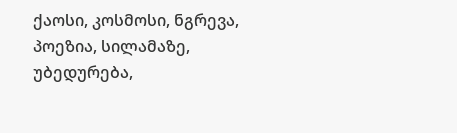ქაოსი, კოსმოსი, ნგრევა, პოეზია, სილამაზე, უბედურება,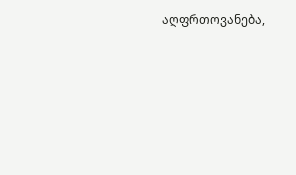აღფრთოვანება,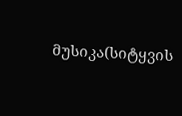მუსიკა(სიტყვის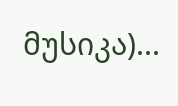მუსიკა)...